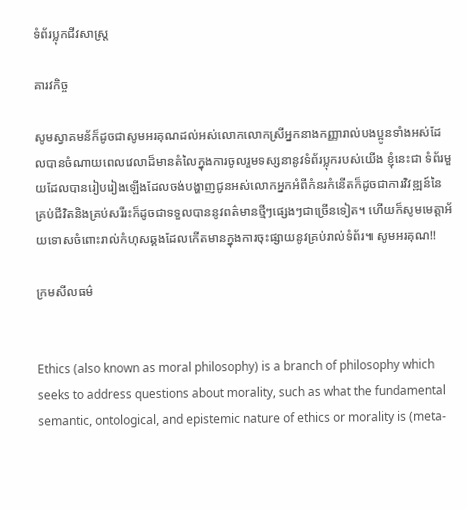ទំព័រប្លុកជីវសាស្ត្រ

គារវកិច្ច

សូមស្វាគមន័ក៏ដូចជាសូមអរគុណដល់អស់លោកលោកស្រីអ្នកនាងកញ្ញារាល់បងប្អូនទាំងអស់ដែលបានចំណាយពេលវេលាដ៏មានតំលៃក្នុងការចូលរួមទស្សនានូវទំព័រប្លុករបស់យើង ខ្ញុំនេះជា ទំព័រមួយដែលបានរៀបរៀងឡើងដែលចង់បង្ហាញជូនអស់លោកអ្នកអំពីកំនរកំនើតក៏ដូចជាការវិវឌ្ឍន៍នៃគ្រប់ជីវិតនិងគ្រប់សរីរះក៏ដូចជាទទួលបាននូវពត៌មានថ្មីៗផ្សេងៗជាច្រើនទៀត។ ហើយក៏សូមមេត្តាអ័យទោសចំពោះរាល់កំហុសឆ្គងដែលកើតមានក្នុងការចុះផ្សាយនូវគ្រប់រាល់ទំព័រ៕ សូមអរគុណ!!

ក្រមសីលធម៌


Ethics (also known as moral philosophy) is a branch of philosophy which seeks to address questions about morality, such as what the fundamental semantic, ontological, and epistemic nature of ethics or morality is (meta-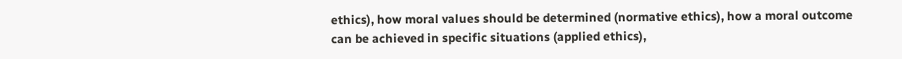ethics), how moral values should be determined (normative ethics), how a moral outcome can be achieved in specific situations (applied ethics),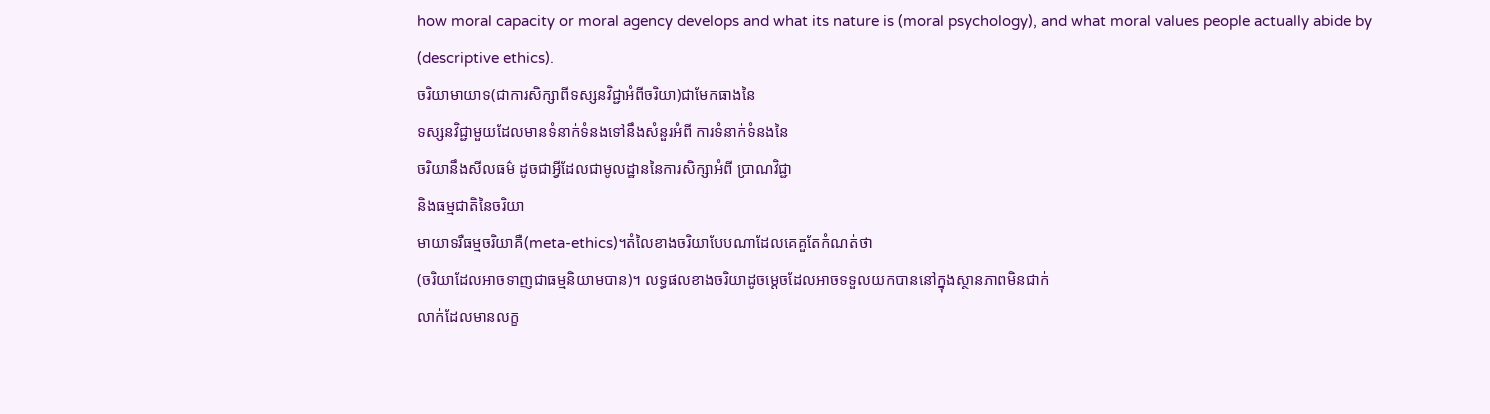how moral capacity or moral agency develops and what its nature is (moral psychology), and what moral values people actually abide by (descriptive ethics).
ចរិយាមាយាទ(ជាការសិក្សាពីទស្សនវិជ្ជាអំពីចរិយា)ជាមែកធាងនៃ
ទស្សនវិជ្ជាមួយដែលមានទំនាក់ទំនងទៅនឹងសំនួរអំពី ការទំនាក់ទំនងនៃ
ចរិយានឹងសីលធម៌ ដូចជាអ្វីដែលជាមូលដ្ឋាននៃការសិក្សាអំពី ប្រាណវិជ្ជា
និងធម្មជាតិនៃចរិយា
មាយាទរឺធម្មចរិយាគឺ(meta-ethics)។តំលៃខាងចរិយាបែបណាដែលគេគួតែកំណត់ថា
(ចរិយាដែលអាចទាញជាធម្មនិយាមបាន)។ លទ្ធផលខាងចរិយាដូចម្តេចដែលអាចទទួលយកបាននៅក្នុងស្ថានភាពមិនជាក់
លាក់ដែលមានលក្ខ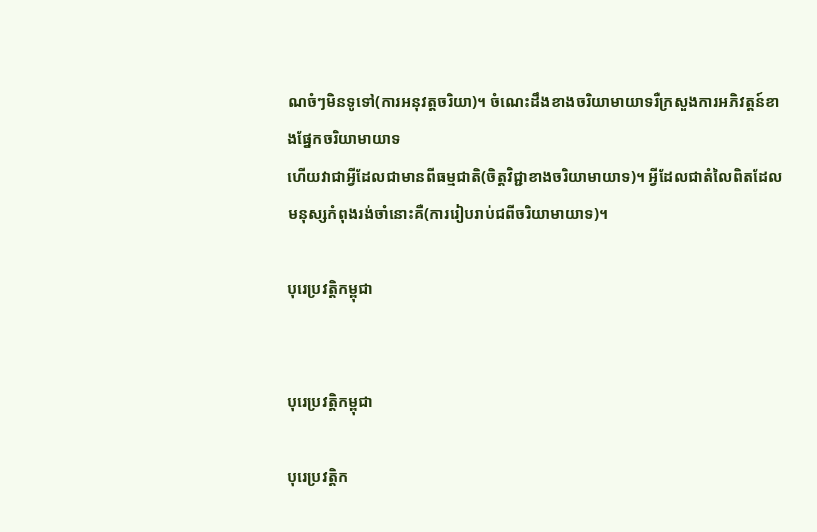ណចំៗមិនទូទៅ(ការអនុវត្តចរិយា)។ ចំណេះដឹងខាងចរិយាមាយាទរឺក្រសួងការអភិវត្តន៍ខាងផ្នែកចរិយាមាយាទ
ហើយវាជាអ្វីដែលជាមានពីធម្មជាតិ(ចិត្តវិជ្ជាខាងចរិយាមាយាទ)។ អ្វីដែលជាតំលៃពិតដែលមនុស្សកំពុងរង់ចាំនោះគឺ(ការរៀបរាប់ជពីចរិយាមាយាទ)។

បុរេប្រវត្តិកម្ពុជា


បុរេប្រវត្តិកម្ពុជា

បុរេប្រវត្តិក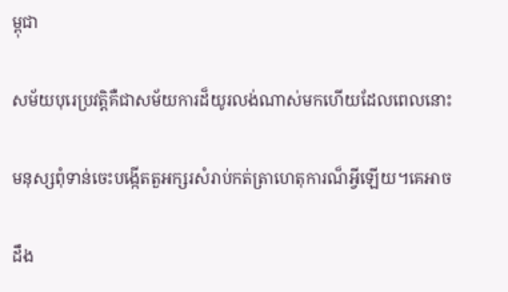ម្ពុជា

សម័យបុរេប្រវត្ដិគឺជាសម័យការដ៏យូរលង់ណាស់មកហើយដែលពេលនោះ

មនុស្សពុំទាន់ចេះបង្កើតតួអក្សរសំរាប់កត់ត្រាហេតុការណ៏អ្វីឡើយ។គេអាច

ដឹង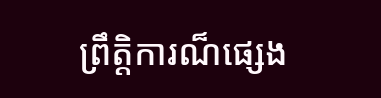ព្រឹត្ដិការណ៏ផ្សេង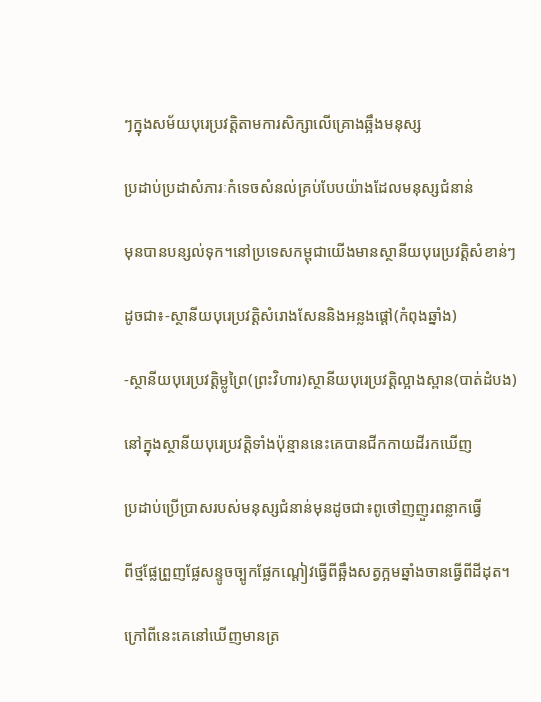ៗក្នុងសម័យបុរេប្រវត្ដិតាមការសិក្សាលើគ្រោងឆ្អឹងមនុស្ស

ប្រដាប់ប្រដាសំភារៈកំទេចសំនល់គ្រប់បែបយ៉ាងដែលមនុស្សជំនាន់

មុនបានបន្សល់ទុក។នៅប្រទេសកម្ពុជាយើងមានស្ថានីយបុរេប្រវត្ដិសំខាន់ៗ

ដូចជា៖-ស្ថានីយបុរេប្រវត្ដិសំរោងសែននិងអន្លងផ្តៅ(កំពុងឆ្នាំង)

-ស្ថានីយបុរេប្រវត្ដិម្លូព្រៃ(ព្រះវិហារ)ស្ថានីយបុរេប្រវត្ដិល្អាងស្ពាន(បាត់ដំបង)

នៅក្នុងស្ថានីយបុរេប្រវត្ដិទាំងប៉ុន្មាននេះគេបានជីកកាយដីរកឃើញ

ប្រដាប់ប្រើប្រាសរបស់មនុស្សជំនាន់មុនដូចជា៖ពូថៅញញួរពន្លាកធ្វើ

ពីថ្មផ្លែព្រួញផ្លែសន្ទូចច្បូកផ្លែកណ្ដៀវធ្វើពីឆ្អឹងសត្វក្អមឆ្នាំងចានធ្វើពីដីដុត។

ក្រៅពីនេះគេនៅឃើញមានត្រ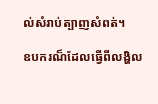ល់សំរាប់ត្បាញសំពត់។

ឧបករណ៏ដែលធ្វើពីលង្ហិល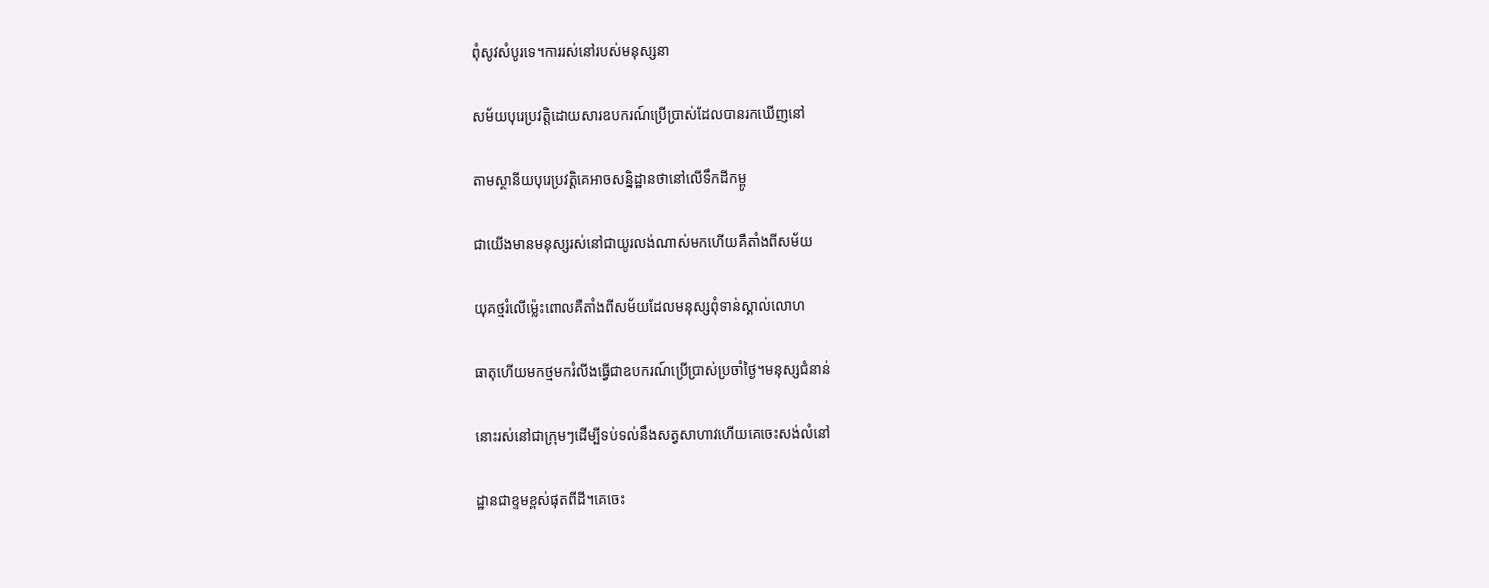ពុំសូវសំបូរទេ។ការរស់នៅរបស់មនុស្សនា

សម័យបុរេប្រវត្ដិដោយសារឧបករណ៍ប្រើប្រាស់ដែលបានរកឃើញនៅ

តាមស្ថានីយបុរេប្រវត្ដិគេអាចសន្និដ្ឋានថានៅលើទឹកដីកម្ពូ

ជាយើងមានមនុស្សរស់នៅជាយូរលង់ណាស់មកហើយគឺតាំងពីសម័យ

យុគថ្មរំលើម៉្លេះពោលគឺតាំងពីសម័យដែលមនុស្សពុំទាន់ស្គាល់លោហ

ធាតុហើយមកថ្មមករំលីងធ្វើជាឧបករណ៍ប្រើប្រាស់ប្រចាំថ្ងៃ។មនុស្សជំនាន់

នោះរស់នៅជាក្រុមៗដើម្បីទប់ទល់នឹងសត្វសាហាវហើយគេចេះសង់លំនៅ

ដ្ឋានជាខ្ទមខ្ពស់ផុតពីដី។គេចេះ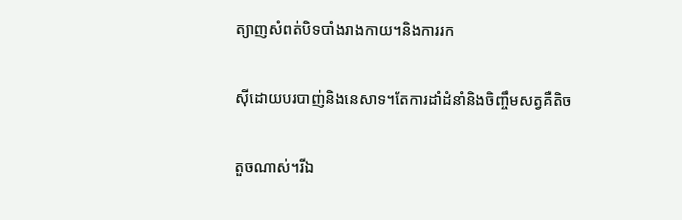ត្យាញសំពត់បិទបាំងរាងកាយ។និងការរក

ស៊ីដោយបរបាញ់និងនេសាទ។តែការដាំដំនាំនិងចិញ្ចឹមសត្វគឺតិច

តួចណាស់។រីឯ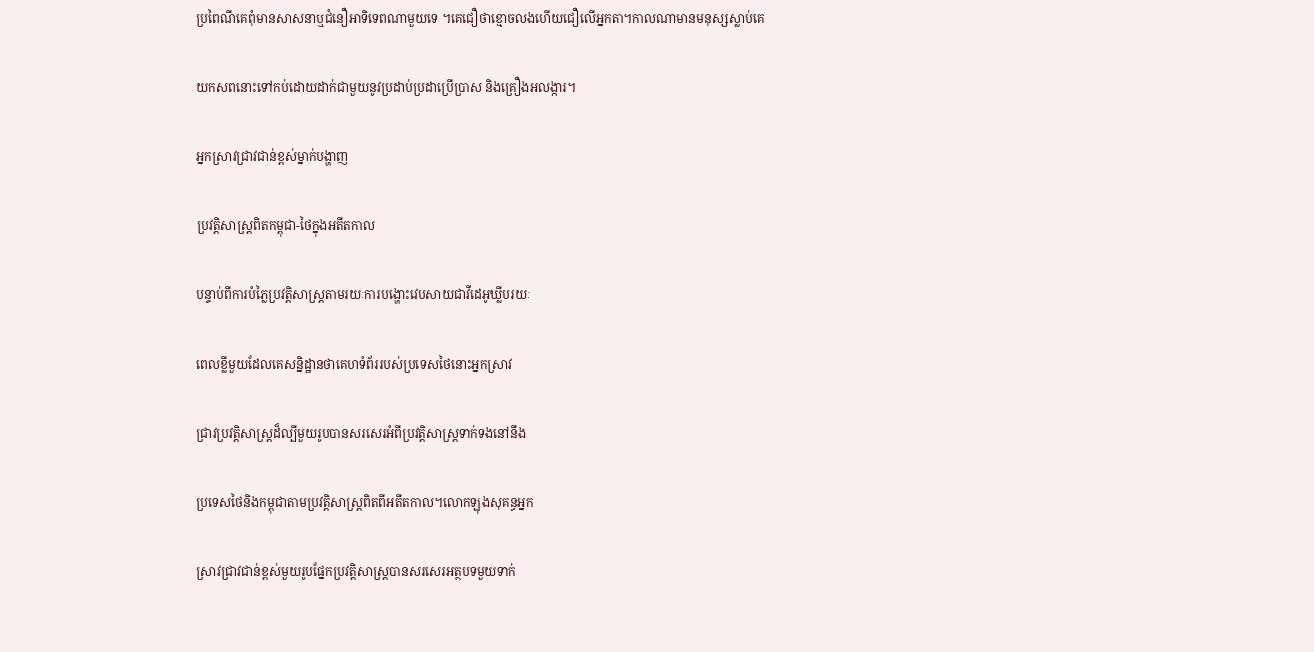ប្រពៃណីគេពុំមានសាសនាឬជំនឿអាទិទេពណាមួយទេ ។គេជឿថាខ្មោចលងហើយជឿលើអ្នកតា។កាលណាមានមនុស្សស្លាប់គេ

យកសពនោះទៅកប់ដោយដាក់ជាមួយនូវប្រដាប់ប្រដាប្រើប្រាស និងគ្រឿងអលង្ការ។

អ្នកស្រាវជ្រាវជាន់ខ្ពស់ម្នាក់បង្ហាញ

ប្រវត្តិសាស្ត្រពិតកម្ពុជា-ថៃក្នុងអតីតកាល

បន្ទាប់ពីការបំភ្លៃប្រវត្តិសាស្ត្រតាមរយៈការបង្ហោះវេបសាយជាវីដេអូឃ្លីបរយៈ

ពេលខ្លីមួយដែលគេសន្និដ្ឋានថាគេហទំព័ររបស់ប្រទេសថៃនោះអ្នកស្រាវ

ជ្រាវប្រវត្តិសាស្ត្រដ៏ល្បីមួយរូបបានសរសេរអំពីប្រវត្តិសាស្ត្រទាក់ទងនៅនឹង

ប្រទេសថៃនិងកម្ពុជាតាមប្រវត្តិសាស្ត្រពិតពីអតីតកាល។លោកឡុងសុគន្ធអ្នក

ស្រាវជ្រាវជាន់ខ្ពស់មួយរូបផ្នែកប្រវត្តិសាស្ត្របានសរសេរអត្ថបទមួយទាក់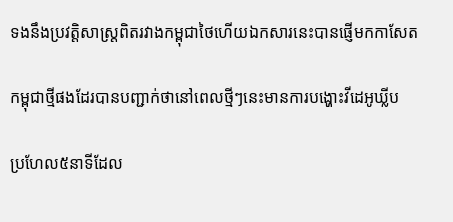ទងនឹងប្រវត្តិសាស្ត្រពិតរវាងកម្ពុជាថៃហើយឯកសារនេះបានផ្ញើមកកាសែត

កម្ពុជាថ្មីផងដែរបានបញ្ជាក់ថានៅពេលថ្មីៗនេះមានការបង្ហោះវីដេអូឃ្លីប

ប្រហែល៥នាទីដែល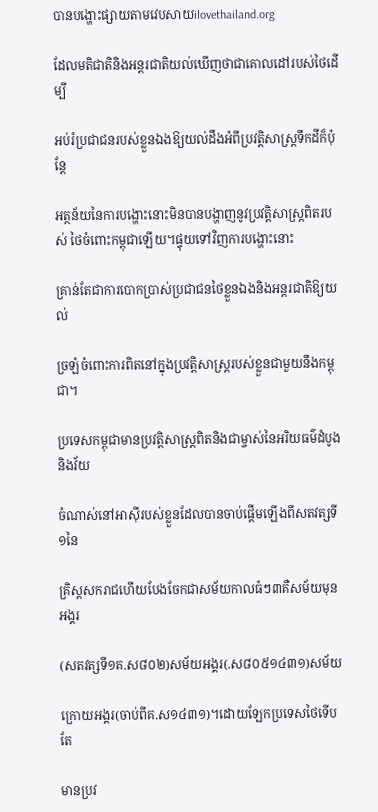បានបង្ហោះផ្សាយតាមវេបសាយilovethailand.org

ដែលមតិជាតិនិងអន្តរជាតិយល់ឃើញថាជាគោលដៅរបស់ថៃដើម្បី

អប់រំប្រជាជនរបស់ខ្លួនឯងឱ្យយល់ដឹងអំពីប្រវត្តិសាស្ត្រទឹកដីក៏ប៉ុន្តែ

អត្ថន័យនៃការបង្ហោះនោះមិនបានបង្ហាញនូវប្រវត្តិសាស្ត្រពិតរបស់ ថៃចំពោះកម្ពុជាឡើយ។ផ្ទុយទៅវិញការបង្ហោះនោះ

គ្រាន់តែជាការបោកប្រាស់ប្រជាជនថៃខ្លួនឯងនិងអន្តរជាតិឱ្យយល់

ច្រឡំចំពោះការពិតនៅក្នុងប្រវត្តិសាស្ត្ររបស់ខ្លួនជាមួយនឹងកម្ពុជា។

ប្រទេសកម្ពុជាមានប្រវត្តិសាស្ត្រពិតនិងជាម្ចាស់នៃអរិយធម៌ដំបូងនិងវ័យ

ចំណាស់នៅអាស៊ីរបស់ខ្លួនដែលបានចាប់ផ្តើមឡើងពីសតវត្សទី១នៃ

គ្រិស្តសករាជហើយបែងចែកជាសម័យកាលធំៗ៣គឺសម័យមុនអង្គរ

(សតវត្សទី១គ.ស៨០២)សម័យអង្គរ(.ស៨០៥១៤៣១)សម័យ

ក្រោយអង្គរ(ចាប់ពីគ.ស១៤៣១)។ដោយឡែកប្រទេសថៃទើបតែ

មានប្រវ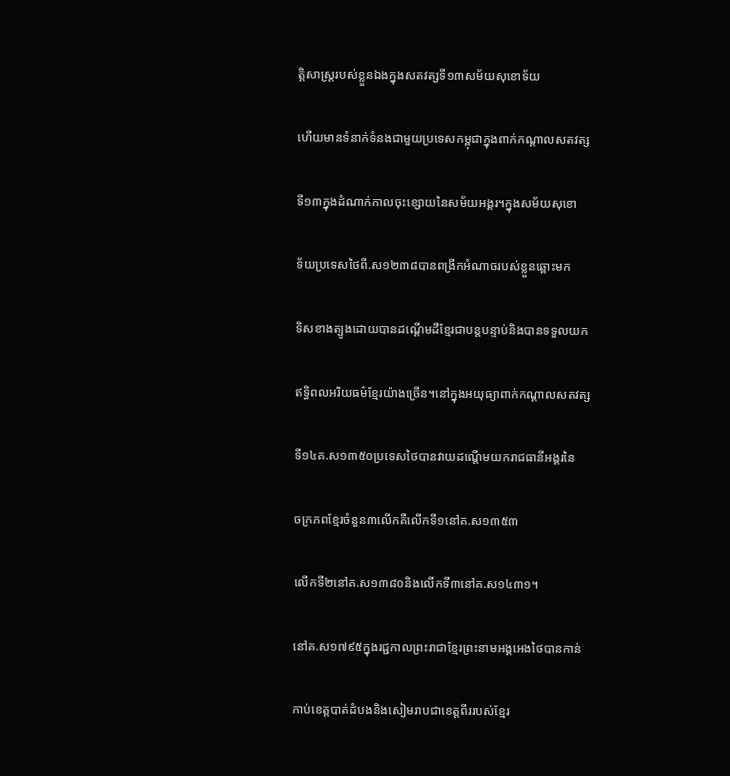ត្តិសាស្ត្ររបស់ខ្លួនឯងក្នុងសតវត្សទី១៣សម័យសុខោទ័យ

ហើយមានទំនាក់ទំនងជាមួយប្រទេសកម្ពុជាក្នុងពាក់កណ្តាលសតវត្ស

ទី១៣ក្នុងដំណាក់កាលចុះខ្សោយនៃសម័យអង្គរ។ក្នុងសម័យសុខោ

ទ័យប្រទេសថៃពី.ស១២៣៨បានពង្រីកអំណាចរបស់ខ្លួនឆ្ពោះមក

ទិសខាងត្បូងដោយបានដណ្តើមដីខ្មែរជាបន្តបន្ទាប់និងបានទទួលយក

ឥទ្ធិពលអរិយធម៌ខ្មែរយ៉ាងច្រើន។នៅក្នុងអយុធ្យាពាក់កណ្តាលសតវត្ស

ទី១៤គ.ស១៣៥០ប្រទេសថៃបានវាយដណ្តើមយករាជធានីអង្គរនៃ

ចក្រភពខ្មែរចំនួន៣លើកគឺលើកទី១នៅគ.ស១៣៥៣

លើកទី២នៅគ.ស១៣៨០និងលើកទី៣នៅគ.ស១៤៣១។

នៅគ.ស១៧៩៥ក្នុងរជ្ជកាលព្រះរាជាខ្មែរព្រះនាមអង្គអេងថៃបានកាន់

កាប់ខេត្តបាត់ដំបងនិងសៀមរាបជាខេត្តពីររបស់ខ្មែរ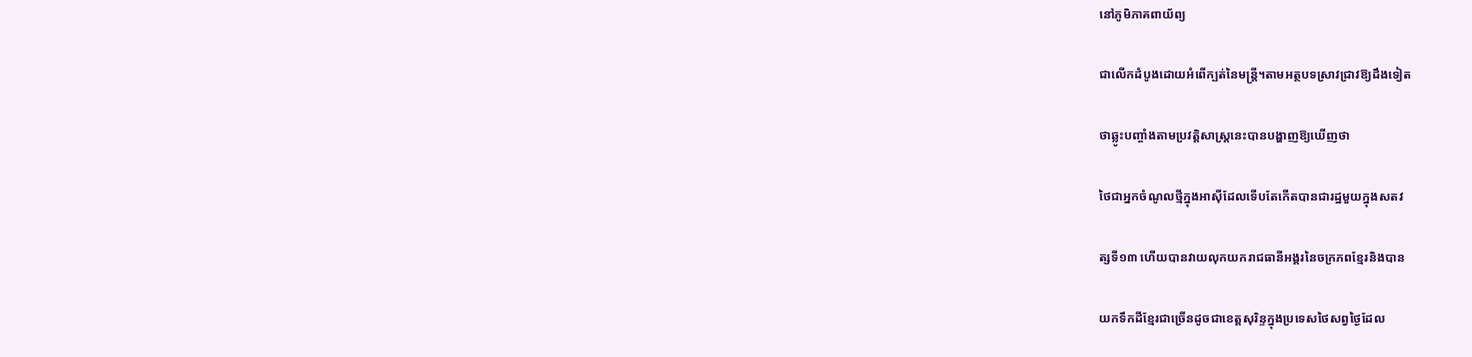នៅភូមិភាគពាយ័ព្យ

ជាលើកដំបូងដោយអំពើក្បត់នៃមន្ត្រី។តាមអត្ថបទស្រាវជ្រាវឱ្យដឹងទៀត

ថាឆ្លូះបញ្ចាំងតាមប្រវត្តិសាស្ត្រនេះបានបង្ហាញឱ្យឃើញថា

ថៃជាអ្នកចំណូលថ្មីក្នុងអាស៊ីដែលទើបតែកើតបានជារដ្ឋមួយក្នុងសតវ

ត្សទី១៣ ហើយបានវាយលុកយករាជធានីអង្គរនៃចក្រភពខ្មែរនិងបាន

យកទឹកដីខ្មែរជាច្រើនដូចជាខេត្តសុរិន្ទក្នុងប្រទេសថៃសព្វថ្ងៃដែល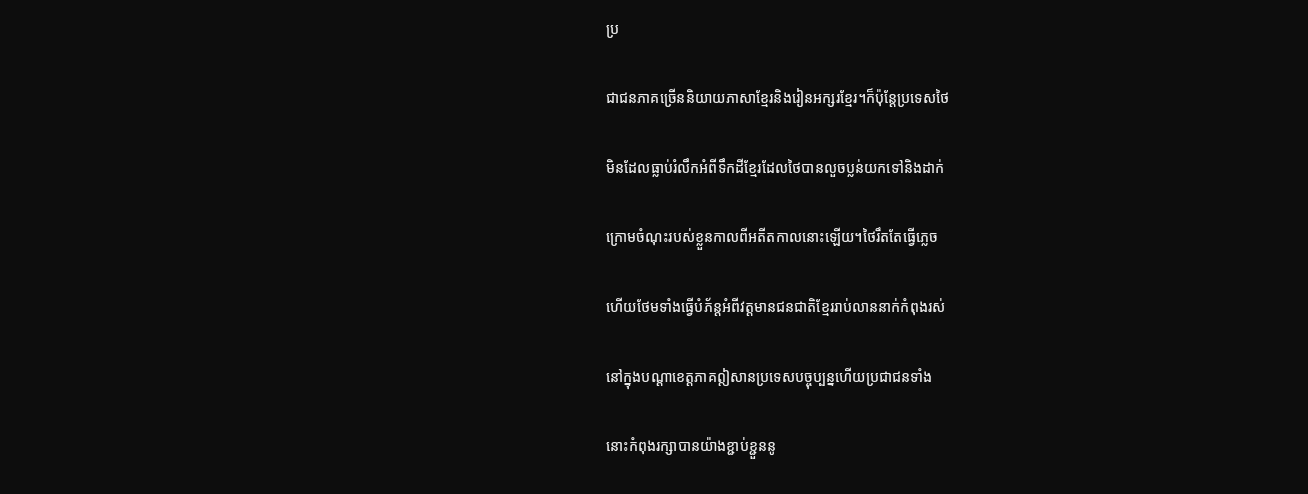ប្រ

ជាជនភាគច្រើននិយាយភាសាខ្មែរនិងរៀនអក្សរខ្មែរ។ក៏ប៉ុន្តែប្រទេសថៃ

មិនដែលធ្លាប់រំលឹកអំពីទឹកដីខ្មែរដែលថៃបានលួចប្លន់យកទៅនិងដាក់

ក្រោមចំណុះរបស់ខ្លួនកាលពីអតីតកាលនោះឡើយ។ថៃរឹតតែធ្វើភ្លេច

ហើយថែមទាំងធ្វើបំភ័ន្តអំពីវត្តមានជនជាតិខ្មែររាប់លាននាក់កំពុងរស់

នៅក្នុងបណ្តាខេត្តភាគឦសានប្រទេសបច្ចុប្បន្នហើយប្រជាជនទាំង

នោះកំពុងរក្សាបានយ៉ាងខ្ជាប់ខ្ជួននូ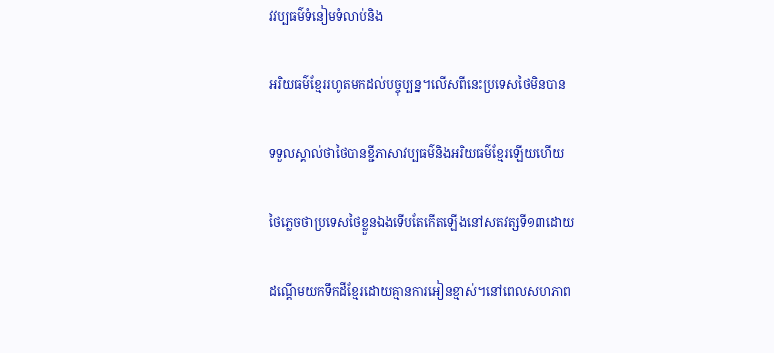វវប្បធម៌ទំនៀមទំលាប់និង

អរិយធម៌ខ្មែររហូតមកដល់បច្ចុប្បន្ន។លើសពីនេះប្រទេសថៃមិនបាន

ទទួលស្គាល់ថាថៃបានខ្ជីភាសាវប្បធម៌និងអរិយធម៌ខ្មែរឡើយហើយ

ថៃភ្លេចថាប្រទេសថៃខ្លួនឯងទើបតែកើតឡើងនៅសតវត្សទី១៣ដោយ

ដណ្តើមយកទឹកដីខ្មែរដោយគ្មានការអៀនខ្មាស់។នៅពេលសហភាព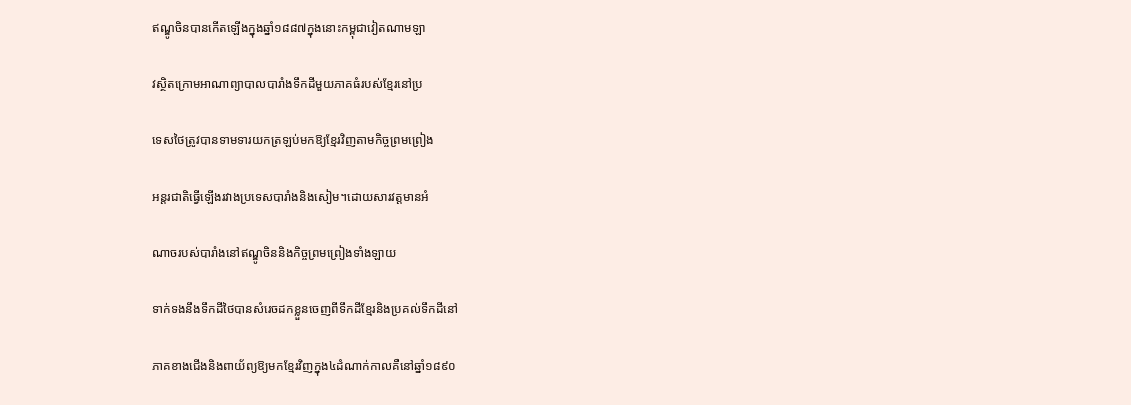ឥណ្ឌូចិនបានកើតឡើងក្នុងឆ្នាំ១៨៨៧ក្នុងនោះកម្ពុជាវៀតណាមឡា

វស្ថិតក្រោមអាណាព្យាបាលបារាំងទឹកដីមួយភាគធំរបស់ខ្មែរនៅប្រ

ទេសថៃត្រូវបានទាមទារយកត្រឡប់មកឱ្យខ្មែរវិញតាមកិច្ចព្រមព្រៀង

អន្តរជាតិធ្វើឡើងរវាងប្រទេសបារាំងនិងសៀម។ដោយសារវត្តមានអំ

ណាចរបស់បារាំងនៅឥណ្ឌូចិននិងកិច្ចព្រមព្រៀងទាំងឡាយ

ទាក់ទងនឹងទឹកដីថៃបានសំរេចដកខ្លួនចេញពីទឹកដីខ្មែរនិងប្រគល់ទឹកដីនៅ

ភាគខាងជើងនិងពាយ័ព្យឱ្យមកខ្មែរវិញក្នុង៤ដំណាក់កាលគឺនៅឆ្នាំ១៨៩០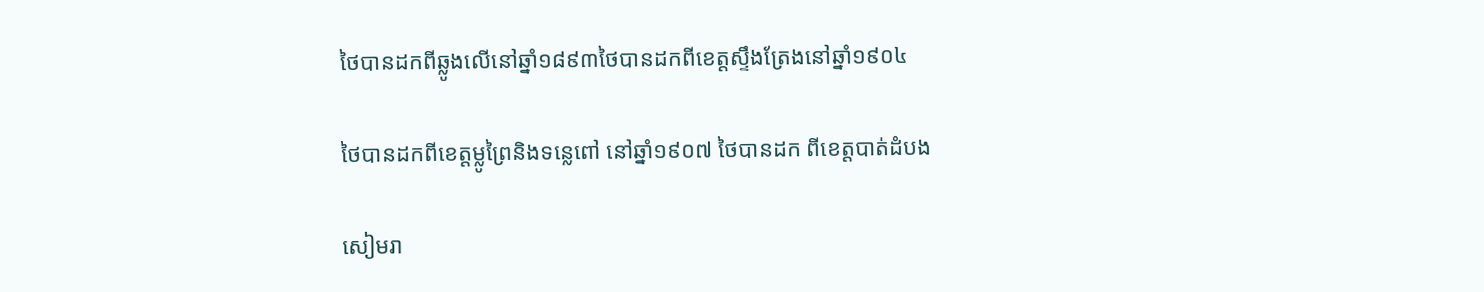ថៃបានដកពីឆ្លូងលើនៅឆ្នាំ១៨៩៣ថៃបានដកពីខេត្តស្ទឹងត្រែងនៅឆ្នាំ១៩០៤

ថៃបានដកពីខេត្តម្លូព្រៃនិងទន្លេពៅ នៅឆ្នាំ១៩០៧ ថៃបានដក ពីខេត្តបាត់ដំបង

សៀមរា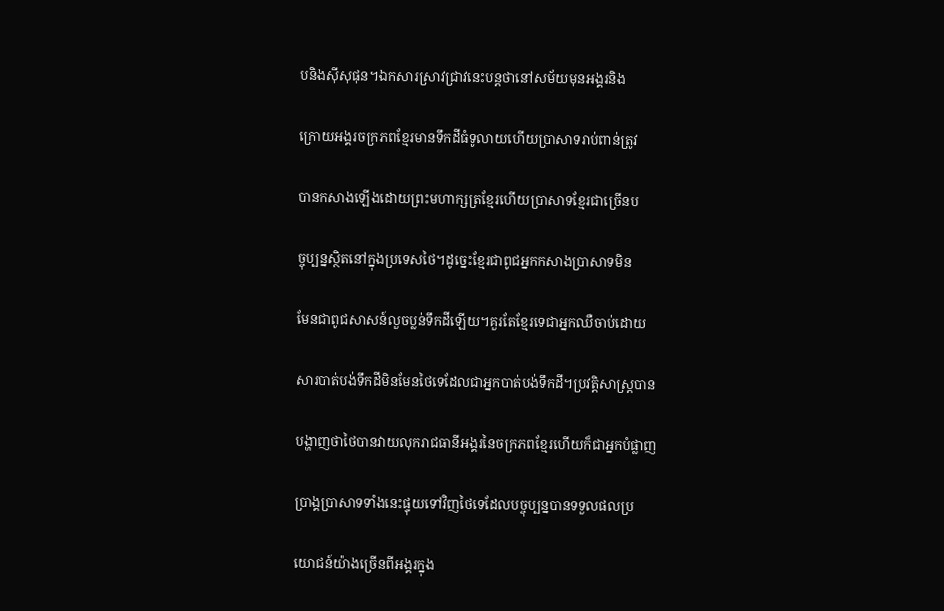បនិងស៊ីសុផុន។ឯកសារស្រាវជ្រាវនេះបន្តថានៅសម័យមុនអង្គរនិង

ក្រោយអង្គរចក្រភពខ្មែរមានទឹកដីធំទូលាយហើយប្រាសាទរាប់ពាន់ត្រូវ

បានកសាងឡើងដោយព្រះមហាក្សត្រខ្មែរហើយប្រាសាទខ្មែរជាច្រើនប

ច្ចុប្បន្នស្ថិតនៅក្នុងប្រទេសថៃ។ដូច្នេះខ្មែរជាពូជអ្នកកសាងប្រាសាទមិន

មែនជាពូជសាសន៍លួចប្លន់ទឹកដីឡើយ។គួរតែខ្មែរទេជាអ្នកឈឺចាប់ដោយ

សារបាត់បង់ទឹកដីមិនមែនថៃទេដែលជាអ្នកបាត់បង់ទឹកដី។ប្រវត្តិសាស្ត្របាន

បង្ហាញថាថៃបានវាយលុករាជធានីអង្គរនៃចក្រភពខ្មែរហើយក៏ជាអ្នកបំផ្លាញ

ប្រាង្គប្រាសាទទាំងនេះផ្ទុយទៅវិញថៃទេដែលបច្ចុប្បន្នបានទទួលផលប្រ

យោជន៍យ៉ាងច្រើនពីអង្គរក្នុង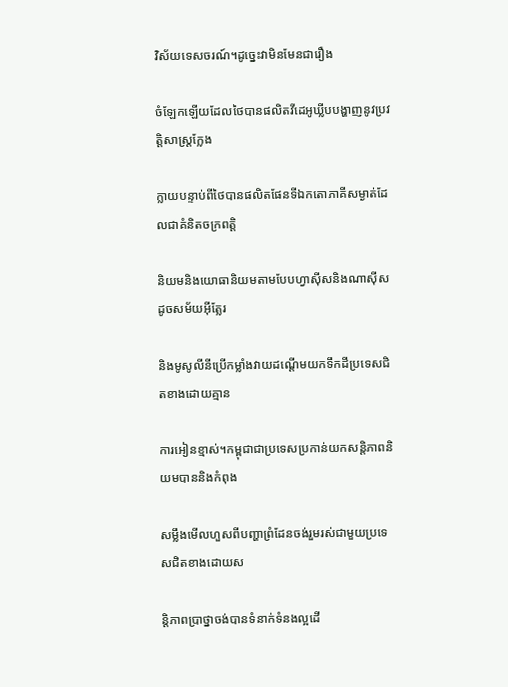វិស័យទេសចរណ៍។ដូច្នេះវាមិនមែនជារឿង

ចំឡែកឡើយដែលថៃបានផលិតវីដេអូឃ្លីបបង្ហាញនូវប្រវត្តិសាស្ត្រក្លែង

ក្លាយបន្ទាប់ពីថៃបានផលិតផែនទីឯកតោភាគីសម្ងាត់ដែលជាគំនិតចក្រពត្តិ

និយមនិងយោធានិយមតាមបែបហ្វាស៊ីសនិងណាស៊ីសដូចសម័យអ៊ីត្លែរ

និងមូសូលីនីប្រើកម្លាំងវាយដណ្តើមយកទឹកដីប្រទេសជិតខាងដោយគ្មាន

ការអៀនខ្មាស់។កម្ពុជាជាប្រទេសប្រកាន់យកសន្តិភាពនិយមបាននិងកំពុង

សម្លឹងមើលហួសពីបញ្ហាព្រំដែនចង់រួមរស់ជាមួយប្រទេសជិតខាងដោយស

ន្តិភាពប្រាថ្នាចង់បានទំនាក់ទំនងល្អដើ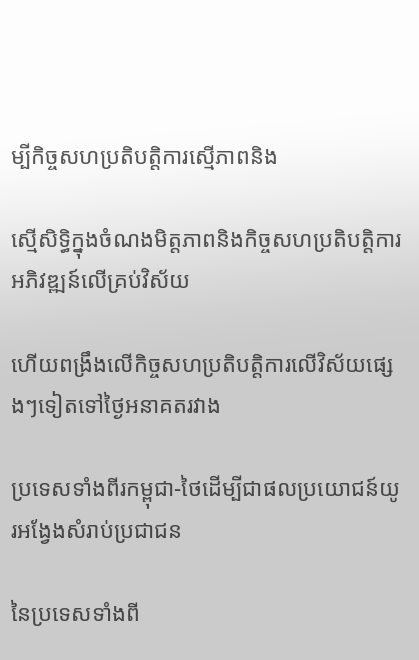ម្បីកិច្ចសហប្រតិបត្តិការស្មើភាពនិង

ស្មើសិទ្ធិក្នុងចំណងមិត្តភាពនិងកិច្ចសហប្រតិបត្តិការអភិវឌ្ឍន៍លើគ្រប់វិស័យ

ហើយពង្រឹងលើកិច្ចសហប្រតិបត្តិការលើវិស័យផ្សេងៗទៀតទៅថ្ងៃអនាគតរវាង

ប្រទេសទាំងពីរកម្ពុជា-ថៃដើម្បីជាផលប្រយោជន៍យូរអង្វែងសំរាប់ប្រជាជន

នៃប្រទេសទាំងពី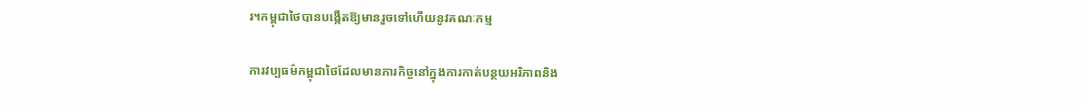រ។កម្ពុជាថៃបានបង្កើតឱ្យមានរួចទៅហើយនូវគណៈកម្ម

ការវប្បធម៌កម្ពុជាថៃដែលមានភារកិច្ចនៅក្នុងការកាត់បន្ថយអរិភាពនិង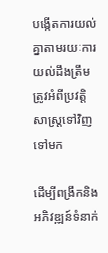បង្កើតការយល់គ្នាតាមរយៈការយល់ដឹងត្រឹមត្រូវអំពីប្រវត្តិសាស្ត្រទៅវិញទៅមក

ដើម្បីពង្រឹកនិងអភិវឌ្ឍន៍ទំនាក់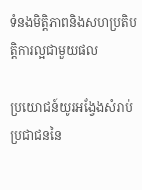ទំនងមិត្តិភាពនិងសហប្រតិបត្តិការល្អជាមួយផល

ប្រយោជន៍យូរអង្វែងសំរាប់ប្រជាជននៃ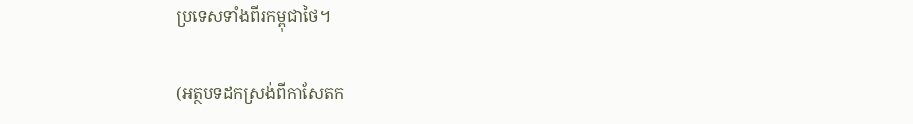ប្រទេសទាំងពីរកម្ពុជាថៃ។

(អត្ថបទដកស្រង់ពីកាសែតក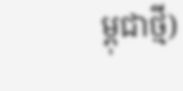ម្ពុជាថ្មី)